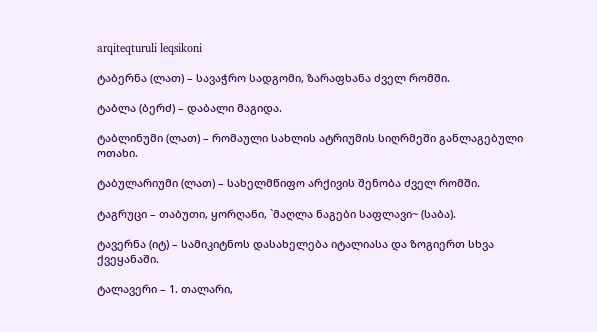arqiteqturuli leqsikoni

ტაბერნა (ლათ) – სავაჭრო სადგომი, ზარაფხანა ძველ რომში.

ტაბლა (ბერძ) – დაბალი მაგიდა.

ტაბლინუმი (ლათ) – რომაული სახლის ატრიუმის სიღრმეში განლაგებული ოთახი.

ტაბულარიუმი (ლათ) – სახელმწიფო არქივის შენობა ძველ რომში.

ტაგრუცი – თაბუთი, ყორღანი, `მაღლა ნაგები საფლავი~ (საბა).

ტავერნა (იტ) – სამიკიტნოს დასახელება იტალიასა და ზოგიერთ სხვა ქვეყანაში.

ტალავერი – 1. თალარი,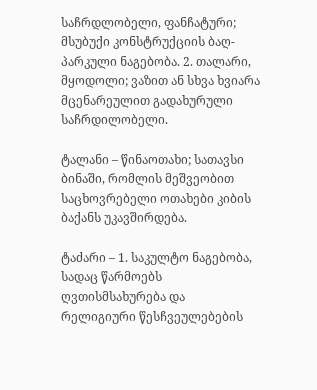საჩრდლობელი, ფანჩატური; მსუბუქი კონსტრუქციის ბაღ-პარკული ნაგებობა. 2. თალარი, მყოდოლი; ვაზით ან სხვა ხვიარა მცენარეულით გადახურული საჩრდილობელი.

ტალანი – წინაოთახი; სათავსი ბინაში, რომლის მეშვეობით საცხოვრებელი ოთახები კიბის ბაქანს უკავშირდება.

ტაძარი – 1. საკულტო ნაგებობა, სადაც წარმოებს ღვთისმსახურება და რელიგიური წესჩვეულებების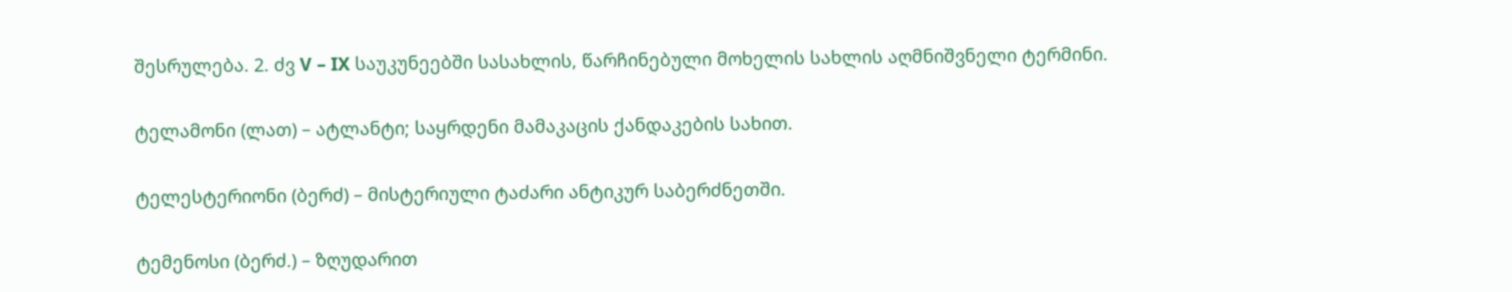შესრულება. 2. ძვ V – IX საუკუნეებში სასახლის, წარჩინებული მოხელის სახლის აღმნიშვნელი ტერმინი.

ტელამონი (ლათ) – ატლანტი; საყრდენი მამაკაცის ქანდაკების სახით.

ტელესტერიონი (ბერძ) – მისტერიული ტაძარი ანტიკურ საბერძნეთში.

ტემენოსი (ბერძ.) – ზღუდარით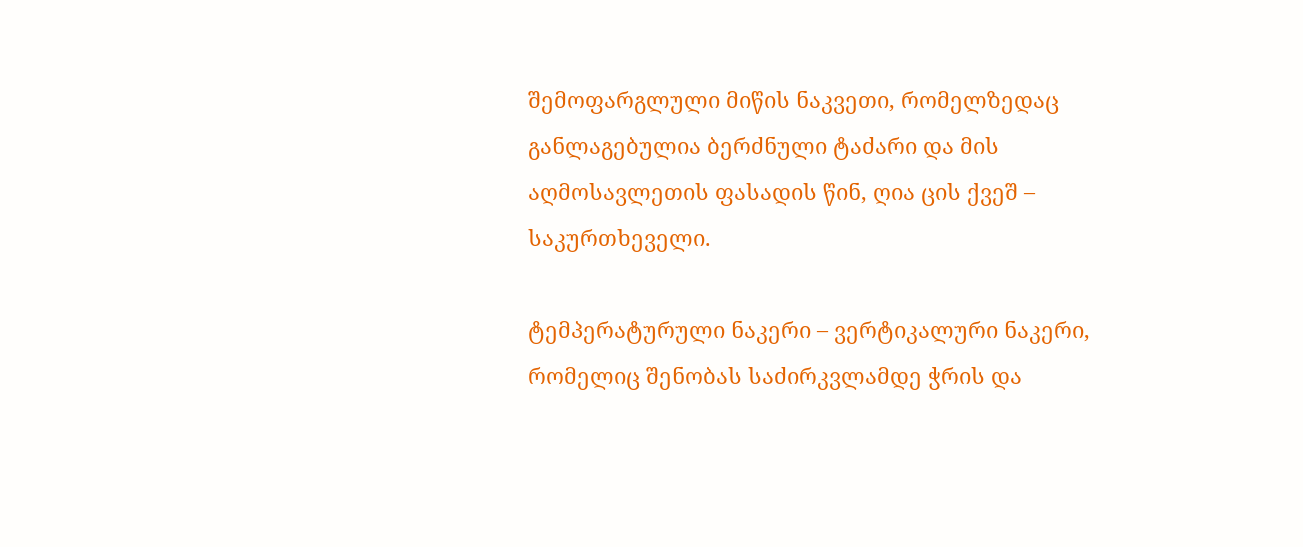შემოფარგლული მიწის ნაკვეთი, რომელზედაც განლაგებულია ბერძნული ტაძარი და მის აღმოსავლეთის ფასადის წინ, ღია ცის ქვეშ – საკურთხეველი.

ტემპერატურული ნაკერი – ვერტიკალური ნაკერი, რომელიც შენობას საძირკვლამდე ჭრის და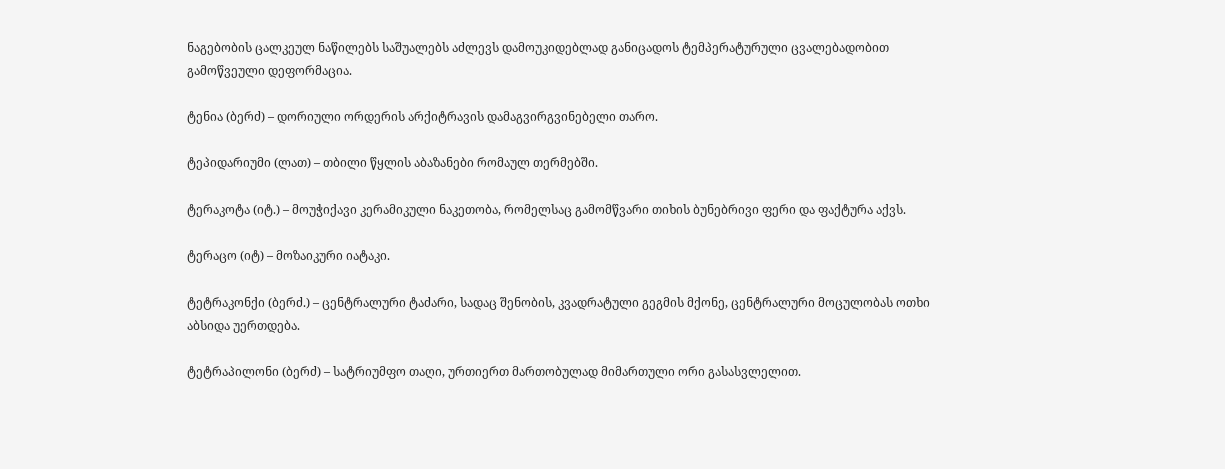ნაგებობის ცალკეულ ნაწილებს საშუალებს აძლევს დამოუკიდებლად განიცადოს ტემპერატურული ცვალებადობით გამოწვეული დეფორმაცია.

ტენია (ბერძ) – დორიული ორდერის არქიტრავის დამაგვირგვინებელი თარო.

ტეპიდარიუმი (ლათ) – თბილი წყლის აბაზანები რომაულ თერმებში.

ტერაკოტა (იტ.) – მოუჭიქავი კერამიკული ნაკეთობა, რომელსაც გამომწვარი თიხის ბუნებრივი ფერი და ფაქტურა აქვს.

ტერაცო (იტ) – მოზაიკური იატაკი.

ტეტრაკონქი (ბერძ.) – ცენტრალური ტაძარი, სადაც შენობის, კვადრატული გეგმის მქონე, ცენტრალური მოცულობას ოთხი აბსიდა უერთდება.

ტეტრაპილონი (ბერძ) – სატრიუმფო თაღი, ურთიერთ მართობულად მიმართული ორი გასასვლელით.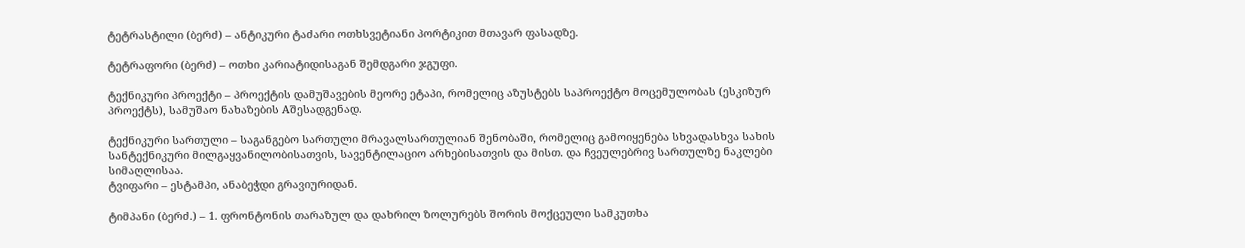ტეტრასტილი (ბერძ) – ანტიკური ტაძარი ოთხსვეტიანი პორტიკით მთავარ ფასადზე.

ტეტრაფორი (ბერძ) – ოთხი კარიატიდისაგან შემდგარი ჯგუფი.

ტექნიკური პროექტი – პროექტის დამუშავების მეორე ეტაპი, რომელიც აზუსტებს საპროექტო მოცემულობას (ესკიზურ პროექტს), სამუშაო ნახაზების Aშესადგენად.

ტექნიკური სართული – საგანგებო სართული მრავალსართულიან შენობაში, რომელიც გამოიყენება სხვადასხვა სახის სანტექნიკური მილგაყვანილობისათვის, სავენტილაციო არხებისათვის და მისთ. და ჩვეულებრივ სართულზე ნაკლები სიმაღლისაა.
ტვიფარი – ესტამპი, ანაბეჭდი გრავიურიდან.

ტიმპანი (ბერძ.) – 1. ფრონტონის თარაზულ და დახრილ ზოლურებს შორის მოქცეული სამკუთხა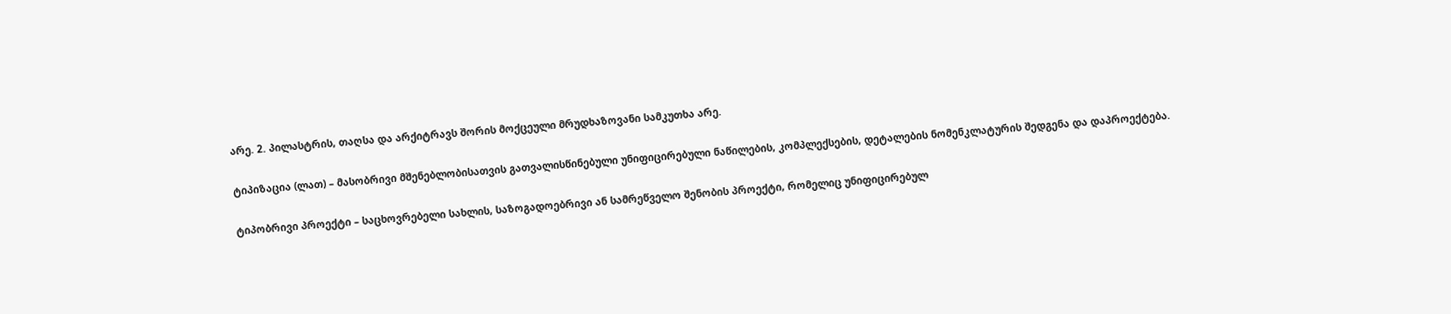არე. 2. პილასტრის, თაღსა და არქიტრავს შორის მოქცეული მრუდხაზოვანი სამკუთხა არე.

ტიპიზაცია (ლათ) – მასობრივი მშენებლობისათვის გათვალისწინებული უნიფიცირებული ნაწილების, კომპლექსების, დეტალების ნომენკლატურის შედგენა და დაპროექტება.

ტიპობრივი პროექტი – საცხოვრებელი სახლის, საზოგადოებრივი ან სამრეწველო შენობის პროექტი, რომელიც უნიფიცირებულ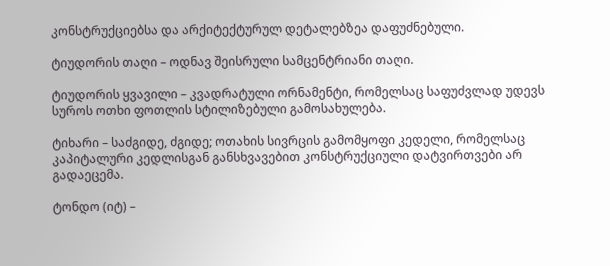კონსტრუქციებსა და არქიტექტურულ დეტალებზეა დაფუძნებული.

ტიუდორის თაღი – ოდნავ შეისრული სამცენტრიანი თაღი.

ტიუდორის ყვავილი – კვადრატული ორნამენტი, რომელსაც საფუძვლად უდევს სუროს ოთხი ფოთლის სტილიზებული გამოსახულება.

ტიხარი – საძგიდე, ძგიდე; ოთახის სივრცის გამომყოფი კედელი, რომელსაც კაპიტალური კედლისგან განსხვავებით კონსტრუქციული დატვირთვები არ გადაეცემა.

ტონდო (იტ) –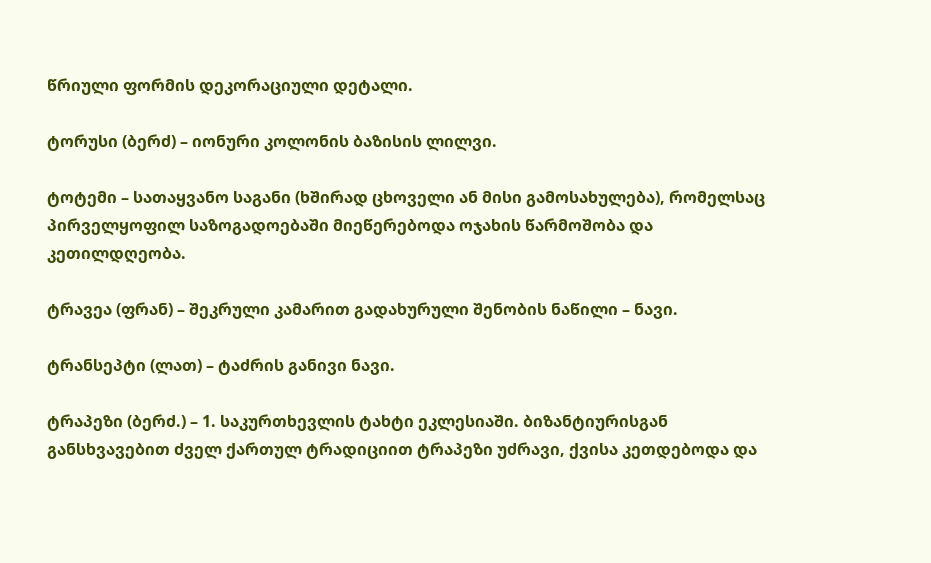წრიული ფორმის დეკორაციული დეტალი.

ტორუსი (ბერძ) – იონური კოლონის ბაზისის ლილვი.

ტოტემი – სათაყვანო საგანი (ხშირად ცხოველი ან მისი გამოსახულება), რომელსაც პირველყოფილ საზოგადოებაში მიეწერებოდა ოჯახის წარმოშობა და კეთილდღეობა.

ტრავეა (ფრან) – შეკრული კამარით გადახურული შენობის ნაწილი – ნავი.

ტრანსეპტი (ლათ) – ტაძრის განივი ნავი.

ტრაპეზი (ბერძ.) – 1. საკურთხევლის ტახტი ეკლესიაში. ბიზანტიურისგან განსხვავებით ძველ ქართულ ტრადიციით ტრაპეზი უძრავი, ქვისა კეთდებოდა და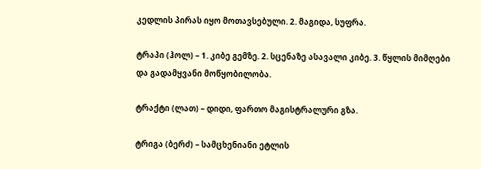კედლის პირას იყო მოთავსებული. 2. მაგიდა, სუფრა.

ტრაპი (ჰოლ) – 1. კიბე გემზე. 2. სცენაზე ასავალი კიბე. 3. წყლის მიმღები და გადამყვანი მოწყობილობა.

ტრაქტი (ლათ) – დიდი, ფართო მაგისტრალური გზა.

ტრიგა (ბერძ) – სამცხენიანი ეტლის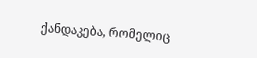ქანდაკება, რომელიც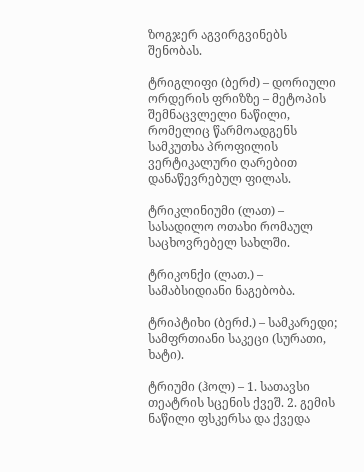ზოგჯერ აგვირგვინებს შენობას.

ტრიგლიფი (ბერძ) – დორიული ორდერის ფრიზზე – მეტოპის შემნაცვლელი ნაწილი, რომელიც წარმოადგენს სამკუთხა პროფილის ვერტიკალური ღარებით დანაწევრებულ ფილას.

ტრიკლინიუმი (ლათ) – სასადილო ოთახი რომაულ საცხოვრებელ სახლში.

ტრიკონქი (ლათ.) – სამაბსიდიანი ნაგებობა.

ტრიპტიხი (ბერძ.) – სამკარედი; სამფრთიანი საკეცი (სურათი, ხატი).

ტრიუმი (ჰოლ) – 1. სათავსი თეატრის სცენის ქვეშ. 2. გემის ნაწილი ფსკერსა და ქვედა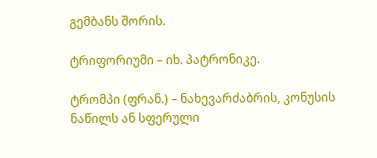გემბანს შორის.

ტრიფორიუმი – იხ. პატრონიკე.

ტრომპი (ფრან.) – ნახევარძაბრის, კონუსის ნაწილს ან სფერული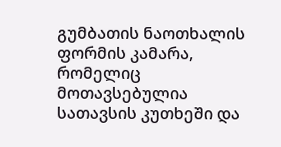გუმბათის ნაოთხალის ფორმის კამარა, რომელიც მოთავსებულია სათავსის კუთხეში და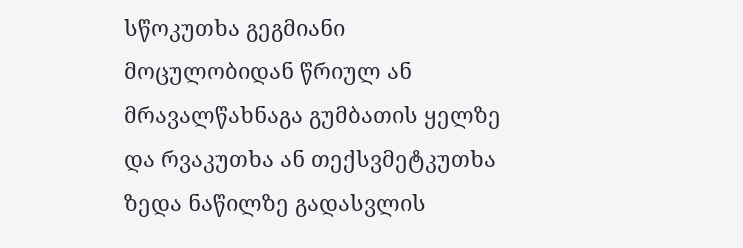სწოკუთხა გეგმიანი მოცულობიდან წრიულ ან მრავალწახნაგა გუმბათის ყელზე და რვაკუთხა ან თექსვმეტკუთხა ზედა ნაწილზე გადასვლის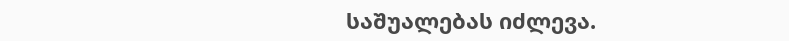საშუალებას იძლევა.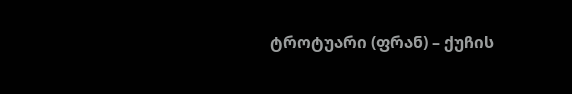ტროტუარი (ფრან) – ქუჩის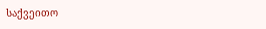საქვეითო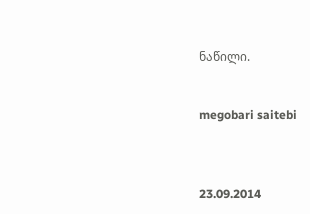ნაწილი.


megobari saitebi



23.09.2014